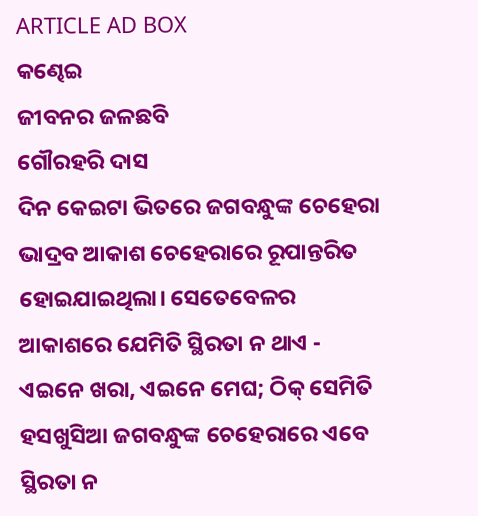ARTICLE AD BOX
କଣ୍ଢେଇ
ଜୀବନର ଜଳଛବି
ଗୌରହରି ଦାସ
ଦିନ କେଇଟା ଭିତରେ ଜଗବନ୍ଧୁଙ୍କ ଚେହେରା ଭାଦ୍ରବ ଆକାଶ ଚେହେରାରେ ରୂପାନ୍ତରିତ ହୋଇଯାଇଥିଲା। ସେତେବେଳର ଆକାଶରେ ଯେମିତି ସ୍ଥିରତା ନ ଥାଏ - ଏଇନେ ଖରା, ଏଇନେ ମେଘ; ଠିକ୍ ସେମିତି ହସଖୁସିଆ ଜଗବନ୍ଧୁଙ୍କ ଚେହେରାରେ ଏବେ ସ୍ଥିରତା ନ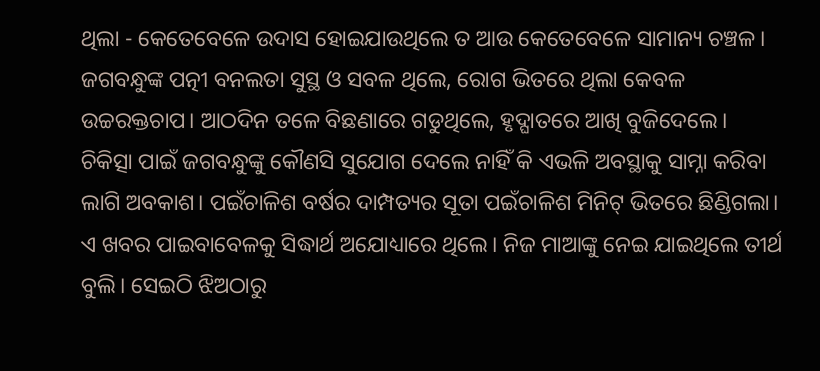ଥିଲା - କେତେବେଳେ ଉଦାସ ହୋଇଯାଉଥିଲେ ତ ଆଉ କେତେବେଳେ ସାମାନ୍ୟ ଚଞ୍ଚଳ। ଜଗବନ୍ଧୁଙ୍କ ପତ୍ନୀ ବନଲତା ସୁସ୍ଥ ଓ ସବଳ ଥିଲେ, ରୋଗ ଭିତରେ ଥିଲା କେବଳ ଉଚ୍ଚରକ୍ତଚାପ। ଆଠଦିନ ତଳେ ବିଛଣାରେ ଗଡୁଥିଲେ, ହୃଦ୍ଘାତରେ ଆଖି ବୁଜିଦେଲେ। ଚିକିତ୍ସା ପାଇଁ ଜଗବନ୍ଧୁଙ୍କୁ କୌଣସି ସୁଯୋଗ ଦେଲେ ନାହିଁ କି ଏଭଳି ଅବସ୍ଥାକୁ ସାମ୍ନା କରିବା ଲାଗି ଅବକାଶ। ପଇଁଚାଳିଶ ବର୍ଷର ଦାମ୍ପତ୍ୟର ସୂତା ପଇଁଚାଳିଶ ମିନିଟ୍ ଭିତରେ ଛିଣ୍ଡିଗଲା।
ଏ ଖବର ପାଇବାବେଳକୁ ସିଦ୍ଧାର୍ଥ ଅଯୋଧ୍ୟାରେ ଥିଲେ। ନିଜ ମାଆଙ୍କୁ ନେଇ ଯାଇଥିଲେ ତୀର୍ଥ ବୁଲି। ସେଇଠି ଝିଅଠାରୁ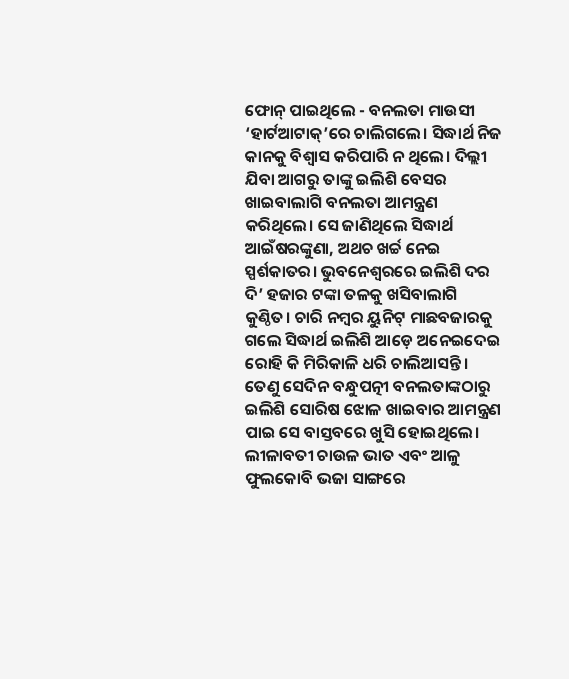ଫୋନ୍ ପାଇଥିଲେ - ବନଲତା ମାଉସୀ ‘ହାର୍ଟଆଟାକ୍’ରେ ଚାଲିଗଲେ। ସିଦ୍ଧାର୍ଥ ନିଜ କାନକୁ ବିଶ୍ବାସ କରିପାରି ନ ଥିଲେ। ଦିଲ୍ଲୀ ଯିବା ଆଗରୁ ତାଙ୍କୁ ଇଲିଶି ବେସର ଖାଇବାଲାଗି ବନଲତା ଆମନ୍ତ୍ରଣ କରିଥିଲେ। ସେ ଜାଣିଥିଲେ ସିଦ୍ଧାର୍ଥ ଆଇଁଷରଙ୍କୁଣା, ଅଥଚ ଖର୍ଚ୍ଚ ନେଇ ସ୍ପର୍ଶକାତର। ଭୁବନେଶ୍ବରରେ ଇଲିଶି ଦର ଦି’ ହଜାର ଟଙ୍କା ତଳକୁ ଖସିବାଲାଗି କୁଣ୍ଠିତ। ଚାରି ନମ୍ବର ୟୁନିଟ୍ ମାଛବଜାରକୁ ଗଲେ ସିଦ୍ଧାର୍ଥ ଇଲିଶି ଆଡ଼େ ଅନେଇଦେଇ ରୋହି କି ମିରିକାଳି ଧରି ଚାଲିଆସନ୍ତି। ତେଣୁ ସେଦିନ ବନ୍ଧୁପତ୍ନୀ ବନଲତାଙ୍କଠାରୁ ଇଲିଶି ସୋରିଷ ଝୋଳ ଖାଇବାର ଆମନ୍ତ୍ରଣ ପାଇ ସେ ବାସ୍ତବରେ ଖୁସି ହୋଇଥିଲେ। ଲୀଳାବତୀ ଚାଉଳ ଭାତ ଏବଂ ଆଳୁ ଫୁଲକୋବି ଭଜା ସାଙ୍ଗରେ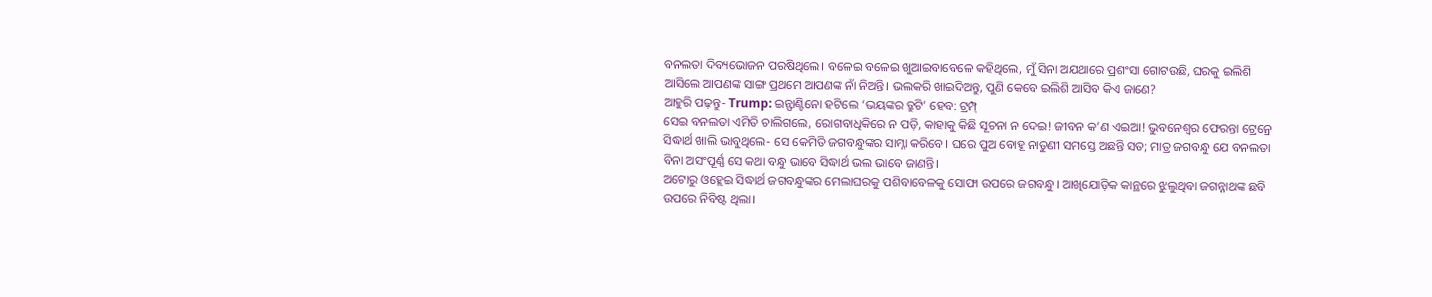ବନଲତା ଦିବ୍ୟଭୋଜନ ପରଷିଥିଲେ। ବଳେଇ ବଳେଇ ଖୁଆଇବାବେଳେ କହିଥିଲେ, ମୁଁ ସିନା ଅଯଥାରେ ପ୍ରଶଂସା ଗୋଟଉଛି, ଘରକୁ ଇଲିଶି ଆସିଲେ ଆପଣଙ୍କ ସାଙ୍ଗ ପ୍ରଥମେ ଆପଣଙ୍କ ନାଁ ନିଅନ୍ତି। ଭଲକରି ଖାଇଦିଅନ୍ତୁ, ପୁଣି କେବେ ଇଲିଶି ଆସିବ କିଏ ଜାଣେ?
ଆହୁରି ପଢ଼ନ୍ତୁ- Trump: ଇନ୍ଫାଣ୍ଟିନୋ ହଟିଲେ ‘ଭୟଙ୍କର ତ୍ରୁଟି’ ହେବ: ଟ୍ରମ୍ପ୍
ସେଇ ବନଲତା ଏମିତି ଚାଲିଗଲେ, ରୋଗବାଧିକିରେ ନ ପଡ଼ି, କାହାକୁ କିଛି ସୂଚନା ନ ଦେଇ! ଜୀବନ କ’ଣ ଏଇଆ! ଭୁବନେଶ୍ବର ଫେରନ୍ତା ଟ୍ରେନ୍ରେ ସିଦ୍ଧାର୍ଥ ଖାଲି ଭାବୁଥିଲେ- ସେ କେମିତି ଜଗବନ୍ଧୁଙ୍କର ସାମ୍ନା କରିବେ। ଘରେ ପୁଅ ବୋହୂ ନାତୁଣୀ ସମସ୍ତେ ଅଛନ୍ତି ସତ; ମାତ୍ର ଜଗବନ୍ଧୁ ଯେ ବନଲତା ବିନା ଅସଂପୂର୍ଣ୍ଣ ସେ କଥା ବନ୍ଧୁ ଭାବେ ସିଦ୍ଧାର୍ଥ ଭଲ ଭାବେ ଜାଣନ୍ତି।
ଅଟୋରୁ ଓହ୍ଲେଇ ସିଦ୍ଧାର୍ଥ ଜଗବନ୍ଧୁଙ୍କର ମେଲାଘରକୁ ପଶିବାବେଳକୁ ସୋଫା ଉପରେ ଜଗବନ୍ଧୁ। ଆଖିଯୋଡ଼ିକ କାନ୍ଥରେ ଝୁଲୁଥିବା ଜଗନ୍ନାଥଙ୍କ ଛବି ଉପରେ ନିବିଷ୍ଟ ଥିଲା।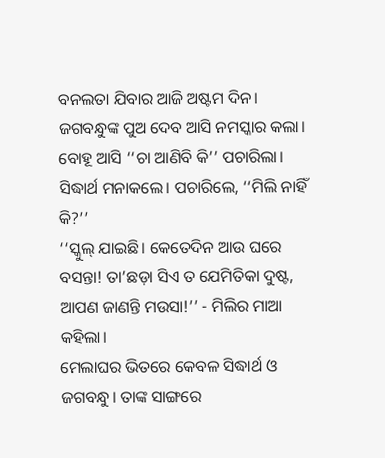ବନଲତା ଯିବାର ଆଜି ଅଷ୍ଟମ ଦିନ। ଜଗବନ୍ଧୁଙ୍କ ପୁଅ ଦେବ ଆସି ନମସ୍କାର କଲା। ବୋହୂ ଆସି ‘‘ଚା ଆଣିବି କି’’ ପଚାରିଲା। ସିଦ୍ଧାର୍ଥ ମନାକଲେ। ପଚାରିଲେ, ‘‘ମିଲି ନାହିଁ କି?’’
‘‘ସ୍କୁଲ୍ ଯାଇଛି। କେତେଦିନ ଆଉ ଘରେ ବସନ୍ତା! ତା’ଛଡ଼ା ସିଏ ତ ଯେମିତିକା ଦୁଷ୍ଟ, ଆପଣ ଜାଣନ୍ତି ମଉସା!’’ - ମିଲିର ମାଆ କହିଲା।
ମେଲାଘର ଭିତରେ କେବଳ ସିଦ୍ଧାର୍ଥ ଓ ଜଗବନ୍ଧୁ। ତାଙ୍କ ସାଙ୍ଗରେ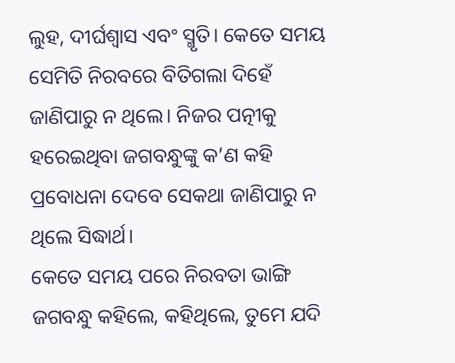ଲୁହ, ଦୀର୍ଘଶ୍ବାସ ଏବଂ ସ୍ମୃତି। କେତେ ସମୟ ସେମିତି ନିରବରେ ବିତିଗଲା ଦିହେଁ ଜାଣିପାରୁ ନ ଥିଲେ। ନିଜର ପତ୍ନୀକୁ ହରେଇଥିବା ଜଗବନ୍ଧୁଙ୍କୁ କ’ଣ କହି ପ୍ରବୋଧନା ଦେବେ ସେକଥା ଜାଣିପାରୁ ନ ଥିଲେ ସିଦ୍ଧାର୍ଥ।
କେତେ ସମୟ ପରେ ନିରବତା ଭାଙ୍ଗି ଜଗବନ୍ଧୁ କହିଲେ, କହିଥିଲେ, ତୁମେ ଯଦି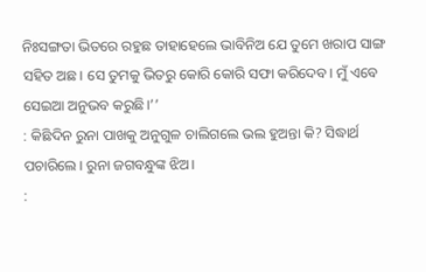ନିଃସଙ୍ଗତା ଭିତରେ ରହୁଛ ତାହାହେଲେ ଭାବିନିଅ ଯେ ତୁମେ ଖରାପ ସାଙ୍ଗ ସହିତ ଅଛ। ସେ ତୁମକୁ ଭିତରୁ କୋରି କୋରି ସଫା କରିଦେବ। ମୁଁ ଏବେ ସେଇଆ ଅନୁଭବ କରୁଛି।’’
: କିଛିଦିନ ରୁନା ପାଖକୁ ଅନୁଗୁଳ ଚାଲିଗଲେ ଭଲ ହୁଅନ୍ତା କି? ସିଦ୍ଧାର୍ଥ ପଚାରିଲେ। ରୁନା ଜଗବନ୍ଧୁଙ୍କ ଝିଅ।
: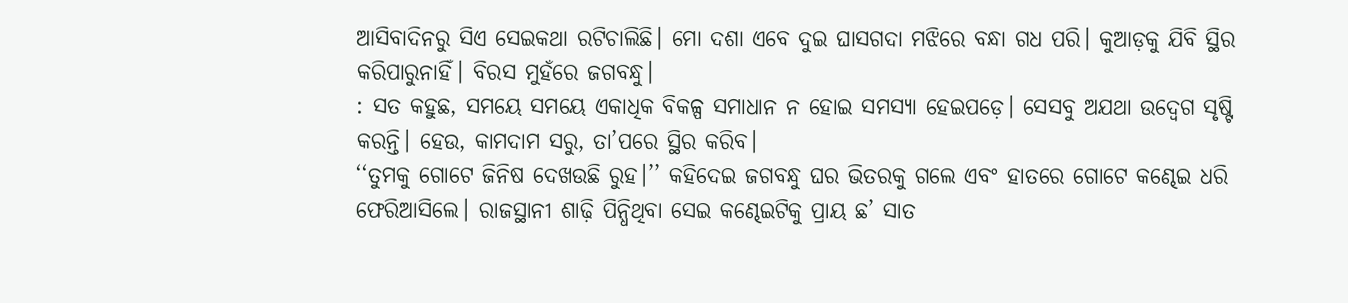ଆସିବାଦିନରୁ ସିଏ ସେଇକଥା ରଟିଚାଲିଛି। ମୋ ଦଶା ଏବେ ଦୁଇ ଘାସଗଦା ମଝିରେ ବନ୍ଧା ଗଧ ପରି। କୁଆଡ଼କୁ ଯିବି ସ୍ଥିର କରିପାରୁନାହିଁ। ବିରସ ମୁହଁରେ ଜଗବନ୍ଧୁ।
: ସତ କହୁଛ, ସମୟେ ସମୟେ ଏକାଧିକ ବିକଳ୍ପ ସମାଧାନ ନ ହୋଇ ସମସ୍ୟା ହେଇପଡ଼େ। ସେସବୁ ଅଯଥା ଉଦ୍ବେଗ ସୃଷ୍ଟି କରନ୍ତି। ହେଉ, କାମଦାମ ସରୁ, ତା’ପରେ ସ୍ଥିର କରିବ।
‘‘ତୁମକୁ ଗୋଟେ ଜିନିଷ ଦେଖଉଛି ରୁହ।’’ କହିଦେଇ ଜଗବନ୍ଧୁ ଘର ଭିତରକୁ ଗଲେ ଏବଂ ହାତରେ ଗୋଟେ କଣ୍ଢେଇ ଧରି ଫେରିଆସିଲେ। ରାଜସ୍ଥାନୀ ଶାଢ଼ି ପିନ୍ଧିଥିବା ସେଇ କଣ୍ଢେଇଟିକୁ ପ୍ରାୟ ଛ’ ସାତ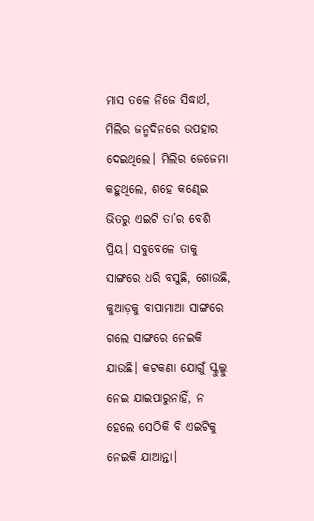ମାସ ତଳେ ନିଜେ ସିଦ୍ଧାର୍ଥ, ମିଲିର ଜନ୍ମଦିନରେ ଉପହାର ଦେଇଥିଲେ। ମିଲିର ଜେଜେମା କହୁଥିଲେ, ଶହେ କଣ୍ଢେଇ ଭିତରୁ ଏଇଟି ତା’ର ବେଶି ପ୍ରିୟ। ସବୁବେଳେ ତାକୁ ସାଙ୍ଗରେ ଧରି ବସୁଛି, ଶୋଉଛି, କୁଆଡ଼କୁ ବାପାମାଆ ସାଙ୍ଗରେ ଗଲେ ସାଙ୍ଗରେ ନେଇକି ଯାଉଛି। କଟକଣା ଯୋଗୁଁ ସ୍କୁଲ୍କୁ ନେଇ ଯାଇପାରୁନାହିଁ, ନ ହେଲେ ସେଠିକି ବି ଏଇଟିକୁ ନେଇକି ଯାଆନ୍ତା।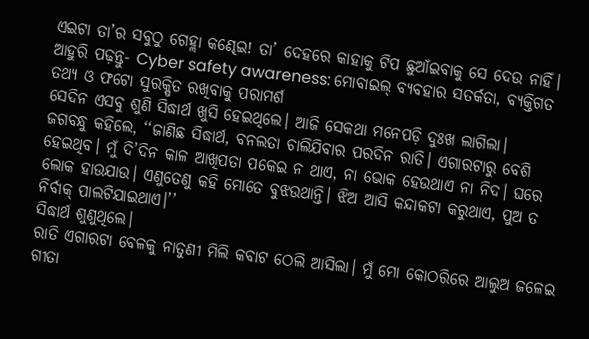ଏଇଟା ତା’ର ସବୁଠୁ ଗେହ୍ଲା କଣ୍ଢେଇ! ତା’ ଦେହରେ କାହାକୁ ଟିପ ଛୁଆଁଇବାକୁ ସେ ଦେଉ ନାହିଁ।
ଆହୁରି ପଢ଼ନ୍ତୁ- Cyber safety awareness: ମୋବାଇଲ୍ ବ୍ୟବହାର ସତର୍କତା, ବ୍ୟକ୍ତିଗତ ତଥ୍ୟ ଓ ଫଟୋ ସୁରକ୍ଷିତ ରଖିବାକୁ ପରାମର୍ଶ
ସେଦିନ ଏସବୁ ଶୁଣି ସିଦ୍ଧାର୍ଥ ଖୁସି ହେଇଥିଲେ। ଆଜି ସେକଥା ମନେପଡ଼ି ଦୁଃଖ ଲାଗିଲା।
ଜଗବନ୍ଧୁ କହିଲେ, ‘‘ଜାଣିଛ ସିଦ୍ଧାର୍ଥ, ବନଲତା ଚାଲିଯିବାର ପରଦିନ ରାତି। ଏଗାରଟାରୁ ବେଶି ହେଇଥିବ। ମୁଁ ଦି’ଦିନ କାଳ ଆଖିପତା ପକେଇ ନ ଥାଏ, ନା ଭୋକ ହେଉଥାଏ ନା ନିଦ। ଘରେ ଲୋକ ହାଉଯାଉ। ଏଣୁତେଣୁ କହି ମୋତେ ବୁଝଉଥାନ୍ତି। ଝିଅ ଆସି କନ୍ଦାକଟା କରୁଥାଏ, ପୁଅ ତ ନିର୍ବାକ୍ ପାଲଟିଯାଇଥାଏ।’’
ସିଦ୍ଧାର୍ଥ ଶୁଣୁଥିଲେ।
ରାତି ଏଗାରଟା ବେଳକୁ ନାତୁଣୀ ମିଲି କବାଟ ଠେଲି ଆସିଲା। ମୁଁ ମୋ କୋଠରିରେ ଆଲୁଅ ଜଳେଇ ଗୀତା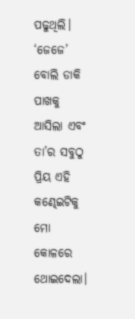ପଢୁଥିଲି। ‘ଜେଜେ’ ବୋଲି ଡାକି ପାଖକୁ ଆସିଲା ଏବଂ ତା’ର ସବୁଠୁ ପ୍ରିୟ ଏହି କଣ୍ଢେଇଟିକୁ ମୋ କୋଳରେ ଥୋଇଦେଲା।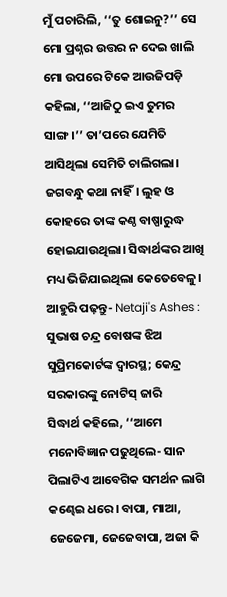ମୁଁ ପଚାରିଲି, ‘‘ତୁ ଶୋଇନୁ?’’ ସେ ମୋ ପ୍ରଶ୍ନର ଉତ୍ତର ନ ଦେଇ ଖାଲି ମୋ ଉପରେ ଟିକେ ଆଉଜିପଡ଼ି କହିଲା, ‘‘ଆଜିଠୁ ଇଏ ତୁମର ସାଙ୍ଗ।’’ ତା’ପରେ ଯେମିତି ଆସିଥିଲା ସେମିତି ଚାଲିଗଲା।
ଜଗବନ୍ଧୁ କଥା ନାହିଁ। ଲୁହ ଓ କୋହରେ ତାଙ୍କ କଣ୍ଠ ବାଷ୍ପାରୁଦ୍ଧ ହୋଇଯାଉଥିଲା। ସିଦ୍ଧାର୍ଥଙ୍କର ଆଖି ମଧ୍ୟ ଭିଜିଯାଇଥିଲା କେତେବେଳୁ।
ଆହୁରି ପଢ଼ନ୍ତୁ- Netaji's Ashes : ସୁଭାଷ ଚନ୍ଦ୍ର ବୋଷଙ୍କ ଝିଅ ସୁପ୍ରିମକୋର୍ଟଙ୍କ ଦ୍ୱାରସ୍ଥ; କେନ୍ଦ୍ର ସରକାରଙ୍କୁ ନୋଟିସ୍ ଜାରି
ସିଦ୍ଧାର୍ଥ କହିଲେ, ‘‘ଆମେ ମନୋବିଜ୍ଞାନ ପଢୁଥିଲେ- ସାନ ପିଲାଟିଏ ଆବେଗିକ ସମର୍ଥନ ଲାଗି କଣ୍ଢେଇ ଧରେ। ବାପା, ମାଆ, ଜେଜେମା, ଜେଜେବାପା, ଅଜା କି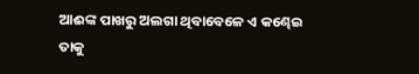ଆଈଙ୍କ ପାଖରୁ ଅଲଗା ଥିବାବେଳେ ଏ କଣ୍ଢେଇ ତାକୁ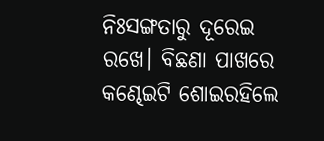ନିଃସଙ୍ଗତାରୁ ଦୂରେଇ ରଖେ। ବିଛଣା ପାଖରେ କଣ୍ଢେଇଟି ଶୋଇରହିଲେ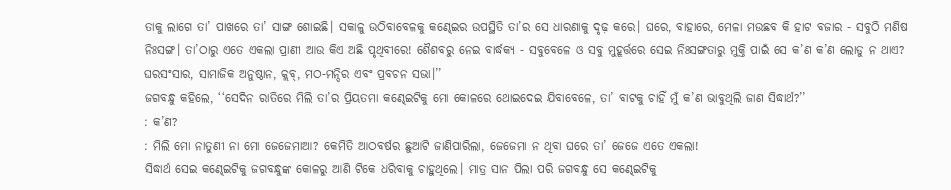ତାକୁ ଲାଗେ ତା’ ପାଖରେ ତା’ ସାଙ୍ଗ ଶୋଇଛି। ସକାଳୁ ଉଠିବାବେଳକୁ କଣ୍ଢେଇର ଉପସ୍ଥିତି ତା’ର ସେ ଧାରଣାକୁ ଦୃଢ଼ କରେ। ଘରେ, ବାହାରେ, ମେଳା ମଉଛବ କି ହାଟ ବଜାର - ସବୁଠି ମଣିଷ ନିଃସଙ୍ଗ। ତା’ଠାରୁ ଏତେ ଏକଲା ପ୍ରାଣୀ ଆଉ କିଏ ଅଛି ପୃଥିବୀରେ! ଶୈଶବରୁ ନେଇ ବାର୍ଦ୍ଧକ୍ୟ - ସବୁବେଳେ ଓ ସବୁ ମୁହୂର୍ତ୍ତରେ ସେଇ ନିଃସଙ୍ଗତାରୁ ମୁକ୍ତି ପାଇଁ ସେ କ’ଣ କ’ଣ ଲୋଡୁ ନ ଥାଏ? ଘରସଂସାର, ସାମାଜିକ ଅନୁଷ୍ଠାନ, କ୍ଲବ୍, ମଠ-ମନ୍ଦିର ଏବଂ ପ୍ରବଚନ ସଭା।’’
ଜଗବନ୍ଧୁ କହିଲେ, ‘‘ସେଦିନ ରାତିରେ ମିଲି ତା’ର ପ୍ରିୟତମା କଣ୍ଢେଇଟିକୁ ମୋ କୋଳରେ ଥୋଇଦେଇ ଯିବାବେଳେ, ତା’ ବାଟକୁ ଚାହିଁ ମୁଁ କ’ଣ ଭାବୁଥିଲି ଜାଣ ସିଦ୍ଧାର୍ଥ?’’
: କ’ଣ?
: ମିଲି ମୋ ନାତୁଣୀ ନା ମୋ ଜେଜେମାଆ? କେମିତି ଆଠବର୍ଷର ଛୁଆଟି ଜାଣିପାରିଲା, ଜେଜେମା ନ ଥିବା ଘରେ ତା’ ଜେଜେ ଏତେ ଏକଲା!
ସିଦ୍ଧାର୍ଥ ସେଇ କଣ୍ଢେଇଟିକୁ ଜଗବନ୍ଧୁଙ୍କ କୋଳରୁ ଆଣି ଟିକେ ଧରିବାକୁ ଚାହୁଥିଲେ। ମାତ୍ର ସାନ ପିଲା ପରି ଜଗବନ୍ଧୁ ସେ କଣ୍ଢେଇଟିକୁ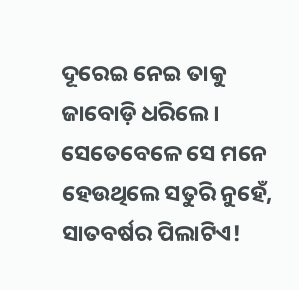ଦୂରେଇ ନେଇ ତାକୁ ଜାବୋଡ଼ି ଧରିଲେ। ସେତେବେଳେ ସେ ମନେ ହେଉଥିଲେ ସତୁରି ନୁହେଁ, ସାତବର୍ଷର ପିଲାଟିଏ!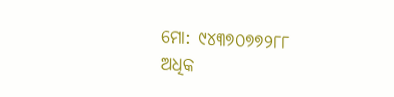ମୋ: ୯୪୩୭୦୭୭୨୮୮
ଅଧିକ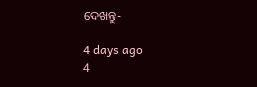ଦେଖନ୍ତୁ-

4 days ago
4